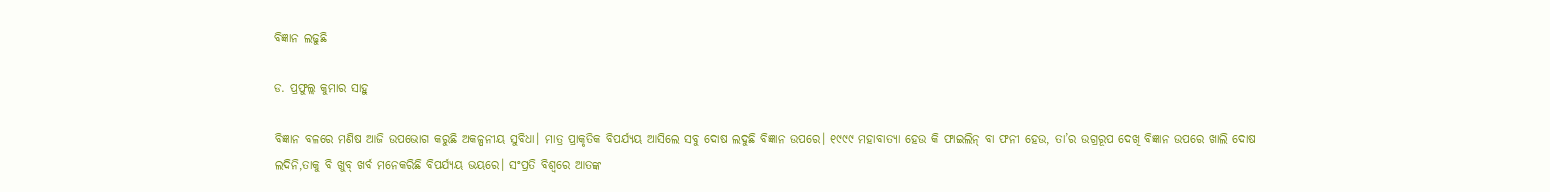ବିଜ୍ଞାନ ଲଢୁଛି

ଡ. ପ୍ରଫୁଲ୍ଲ କୁମାର ସାହୁ

ବିଜ୍ଞାନ ବଳରେ ମଣିଷ ଆଜି ଉପଭୋଗ କରୁଛି ଅକଳ୍ପନୀୟ ସୁବିଧା। ମାତ୍ର ପ୍ରାକୃତିକ ବିପର୍ଯ୍ୟୟ ଆସିଲେ ସବୁ ଦୋଷ ଲଦୁଛି ବିଜ୍ଞାନ ଉପରେ। ୧୯୯୯ ମହାବାତ୍ୟା ହେଉ କି ଫାଇଲିନ୍‌ ବା ଫନୀ ହେଉ, ତା’ର ଉଗ୍ରରୂପ ଦେଖି ବିଜ୍ଞାନ ଉପରେ ଖାଲି ଦୋଷ ଲଦିନି,ତାକୁ ବି ଖୁବ୍‌ ଖର୍ବ ମନେକରିଛି ବିପର୍ଯ୍ୟୟ ଭୟରେ। ସଂପ୍ରତି ବିଶ୍ୱରେ ଆତଙ୍କ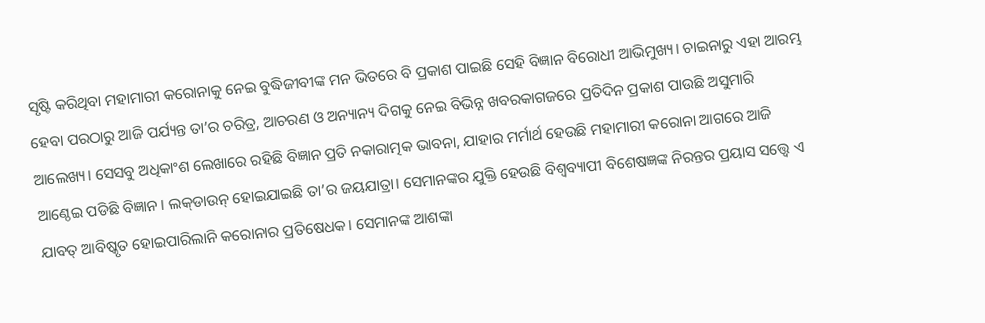ସୃଷ୍ଟି କରିଥିବା ମହାମାରୀ କରୋନାକୁ ନେଇ ବୁଦ୍ଧିଜୀବୀଙ୍କ ମନ ଭିତରେ ବି ପ୍ରକାଶ ପାଇଛି ସେହି ବିଜ୍ଞାନ ବିରୋଧୀ ଆଭିମୁଖ୍ୟ। ଚାଇନାରୁ ଏହା ଆରମ୍ଭ ହେବା ପରଠାରୁ ଆଜି ପର୍ଯ୍ୟନ୍ତ ତା’ର ଚରିତ୍ର, ଆଚରଣ ଓ ଅନ୍ୟାନ୍ୟ ଦିଗକୁ ନେଇ ବିଭିନ୍ନ ଖବରକାଗଜରେ ପ୍ରତିଦିନ ପ୍ରକାଶ ପାଉଛି ଅସୁମାରି ଆଲେଖ୍ୟ। ସେସବୁ ଅଧିକାଂଶ ଲେଖାରେ ରହିଛି ବିଜ୍ଞାନ ପ୍ରତି ନକାରାତ୍ମକ ଭାବନା, ଯାହାର ମର୍ମାର୍ଥ ହେଉଛି ମହାମାରୀ କରୋନା ଆଗରେ ଆଜି ଆଣ୍ଠେଇ ପଡିଛି ବିଜ୍ଞାନ। ଲକ୍‌ଡାଉନ୍‌ ହୋଇଯାଇଛି ତା’ର ଜୟଯାତ୍ରା। ସେମାନଙ୍କର ଯୁକ୍ତି ହେଉଛି ବିଶ୍ବବ୍ୟାପୀ ବିଶେଷଜ୍ଞଙ୍କ ନିରନ୍ତର ପ୍ରୟାସ ସତ୍ତ୍ବେ ଏ ଯାବତ୍‌ ଆବିଷ୍କୃତ ହୋଇପାରିଲାନି କରୋନାର ପ୍ରତିଷେଧକ। ସେମାନଙ୍କ ଆଶଙ୍କା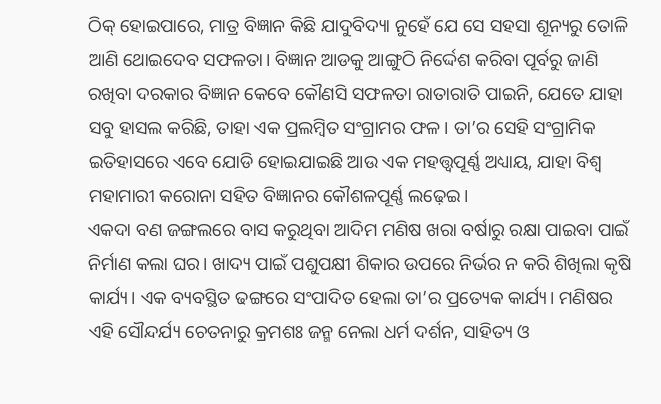ଠିକ୍‌ ହୋଇପାରେ, ମାତ୍ର ବିଜ୍ଞାନ କିଛି ଯାଦୁବିଦ୍ୟା ନୁହେଁ ଯେ ସେ ସହସା ଶୂନ୍ୟରୁ ତୋଳି ଆଣି ଥୋଇଦେବ ସଫଳତା। ବିଜ୍ଞାନ ଆଡକୁ ଆଙ୍ଗୁଠି ନିର୍ଦ୍ଦେଶ କରିବା ପୂର୍ବରୁ ଜାଣି ରଖିବା ଦରକାର ବିଜ୍ଞାନ କେବେ କୌଣସି ସଫଳତା ରାତାରାତି ପାଇନି, ଯେତେ ଯାହା ସବୁ ହାସଲ କରିଛି, ତାହା ଏକ ପ୍ରଲମ୍ବିତ ସଂଗ୍ରାମର ଫଳ। ତା’ର ସେହି ସଂଗ୍ରାମିକ ଇତିହାସରେ ଏବେ ଯୋଡି ହୋଇଯାଇଛି ଆଉ ଏକ ମହତ୍ତ୍ୱପୂର୍ଣ୍ଣ ଅଧ୍ୟାୟ, ଯାହା ବିଶ୍ବ ମହାମାରୀ କରୋନା ସହିତ ବିଜ୍ଞାନର କୌଶଳପୂର୍ଣ୍ଣ ଲଢ଼େଇ।
ଏକଦା ବଣ ଜଙ୍ଗଲରେ ବାସ କରୁଥିବା ଆଦିମ ମଣିଷ ଖରା ବର୍ଷାରୁ ରକ୍ଷା ପାଇବା ପାଇଁ ନିର୍ମାଣ କଲା ଘର। ଖାଦ୍ୟ ପାଇଁ ପଶୁପକ୍ଷୀ ଶିକାର ଉପରେ ନିର୍ଭର ନ କରି ଶିଖିଲା କୃଷି କାର୍ଯ୍ୟ। ଏକ ବ୍ୟବସ୍ଥିତ ଢଙ୍ଗରେ ସଂପାଦିତ ହେଲା ତା’ର ପ୍ରତ୍ୟେକ କାର୍ଯ୍ୟ। ମଣିଷର ଏହି ସୌନ୍ଦର୍ଯ୍ୟ ଚେତନାରୁ କ୍ରମଶଃ ଜନ୍ମ ନେଲା ଧର୍ମ ଦର୍ଶନ, ସାହିତ୍ୟ ଓ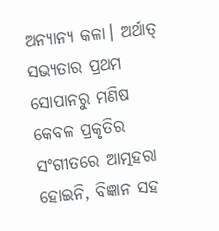ଅନ୍ୟାନ୍ୟ କଳା। ଅର୍ଥାତ୍‌ ସଭ୍ୟତାର ପ୍ରଥମ ସୋପାନରୁ ମଣିଷ କେବଳ ପ୍ରକୃତିର ସଂଗୀତରେ ଆତ୍ମହରା ହୋଇନି, ବିଜ୍ଞାନ ସହ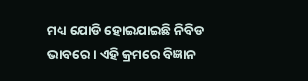ମଧ୍ୟ ଯୋଡି ହୋଇଯାଇଛି ନିବିଡ ଭାବରେ। ଏହି କ୍ରମରେ ବିଜ୍ଞାନ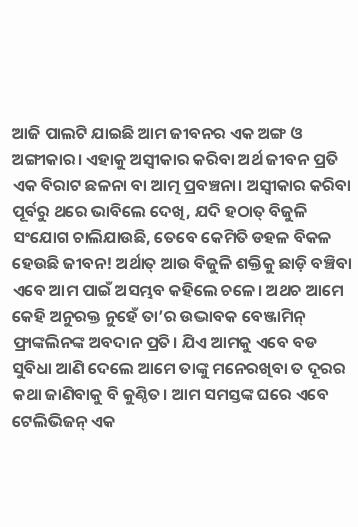ଆଜି ପାଲଟି ଯାଇଛି ଆମ ଜୀବନର ଏକ ଅଙ୍ଗ ଓ ଅଙ୍ଗୀକାର। ଏହାକୁ ଅସ୍ବୀକାର କରିବା ଅର୍ଥ ଜୀବନ ପ୍ରତି ଏକ ବିରାଟ ଛଳନା ବା ଆତ୍ମ ପ୍ରବଞ୍ଚନା। ଅସ୍ବୀକାର କରିବା ପୂର୍ବରୁ ଥରେ ଭାବିଲେ ଦେଖି, ଯଦି ହଠାତ୍‌ ବିଜୁଳି ସଂଯୋଗ ଚାଲିଯାଉଛି, ତେବେ କେମିତି ଡହଳ ବିକଳ ହେଉଛି ଜୀବନ! ଅର୍ଥାତ୍‌ ଆଉ ବିଜୁଳି ଶକ୍ତିକୁ ଛାଡ଼ି ବଞ୍ଚିବା ଏବେ ଆମ ପାଇଁ ଅସମ୍ଭବ କହିଲେ ଚଳେ। ଅଥଚ ଆମେ କେହି ଅନୁରକ୍ତ ନୁହେଁ ତା’ର ଉଦ୍ଭାବକ ବେଞ୍ଜାମିନ୍‌ ଫ୍ରାଙ୍କଲିନଙ୍କ ଅବଦାନ ପ୍ରତି। ଯିଏ ଆମକୁ ଏବେ ବଡ ସୁବିଧା ଆଣି ଦେଲେ ଆମେ ତାଙ୍କୁ ମନେରଖିବା ତ ଦୂରର କଥା ଜାଣିବାକୁ ବି କୁଣ୍ଠିତ। ଆମ ସମସ୍ତଙ୍କ ଘରେ ଏବେ ଟେଲିଭିଜନ୍‌ ଏକ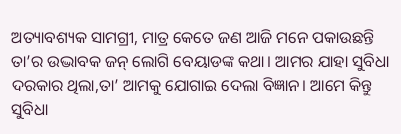ଅତ୍ୟାବଶ୍ୟକ ସାମଗ୍ରୀ, ମାତ୍ର କେତେ ଜଣ ଆଜି ମନେ ପକାଉଛନ୍ତି ତା’ର ଉଦ୍ଭାବକ ଜନ୍‌ ଲୋଗି ବେୟାଡଙ୍କ କଥା। ଆମର ଯାହା ସୁବିଧା ଦରକାର ଥିଲା,ତା’ ଆମକୁ ଯୋଗାଇ ଦେଲା ବିଜ୍ଞାନ। ଆମେ କିନ୍ତୁ ସୁବିଧା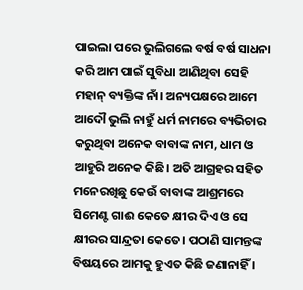ପାଇଲା ପରେ ଭୁଲିଗଲେ ବର୍ଷ ବର୍ଷ ସାଧନା କରି ଆମ ପାଇଁ ସୁବିଧା ଆଣିଥିବା ସେହି ମହାନ୍‌ ବ୍ୟକ୍ତିଙ୍କ ନାଁ। ଅନ୍ୟପକ୍ଷରେ ଆମେ ଆଦୌ ଭୁଲି ନାହୁଁ ଧର୍ମ ନାମରେ ବ୍ୟଭିଚାର କରୁଥିବା ଅନେକ ବାବାଙ୍କ ନାମ, ଧାମ ଓ ଆହୁରି ଅନେକ କିଛି। ଅତି ଆଗ୍ରହର ସହିତ ମନେରଖିଛୁ କେଉଁ ବାବାଙ୍କ ଆଶ୍ରମରେ ସିମେଣ୍ଟ ଗାଈ କେତେ କ୍ଷୀର ଦିଏ ଓ ସେ କ୍ଷୀରର ସାନ୍ଦ୍ରତା କେତେ। ପଠାଣି ସାମନ୍ତଙ୍କ ବିଷୟରେ ଆମକୁ ହୁଏତ କିଛି ଜଣାନାହିଁ ।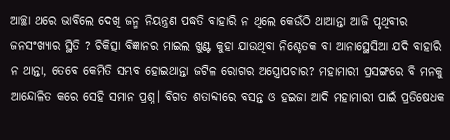ଆଚ୍ଛା ଥରେ ଭାବିଲେ ଦେଖି ଜନ୍ମ ନିୟନ୍ତ୍ରଣ ପଦ୍ଧତି ବାହାରି ନ ଥିଲେ କେଉଁଠି ଥାଆନ୍ତା ଆଜି ପୃଥିବୀର ଜନସଂଖ୍ୟାର ସ୍ଥିତି ? ଚିକିତ୍ସା ବିଜ୍ଞାନର ମାଇଲ ଖୁଣ୍ଟ କୁହା ଯାଉଥିବା ନିଶ୍ଚେତକ ବା ଆନାସ୍ଥେସିଆ ଯଦି ବାହାରି ନ ଥାନ୍ତା, ତେବେ କେମିତି ସମ୍ଭବ ହୋଇଥାନ୍ତା ଜଟିଳ ରୋଗର ଅସ୍ତ୍ରୋପଚାର? ମହାମାରୀ ପ୍ରସଙ୍ଗରେ ବି ମନକୁ ଆନ୍ଦୋଳିତ କରେ ସେହି ସମାନ ପ୍ରଶ୍ନ। ବିଗତ ଶତାବ୍ଦୀରେ ବସନ୍ତ ଓ ହଇଜା ଆଦି ମହାମାରୀ ପାଇଁ ପ୍ରତିଷେଧକ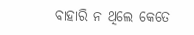ବାହାରି ନ ଥିଲେ କେତେ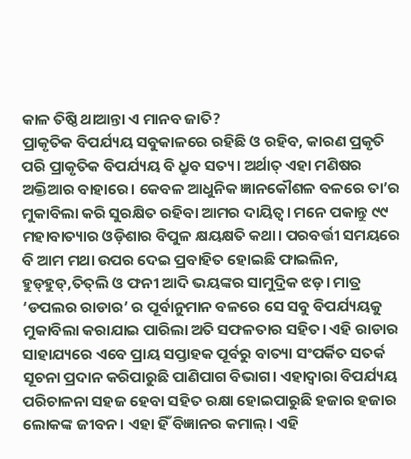କାଳ ତିଷ୍ଠି ଥାଆନ୍ତା ଏ ମାନବ ଜାତି?
ପ୍ରାକୃତିକ ବିପର୍ଯ୍ୟୟ ସବୁକାଳରେ ରହିଛି ଓ ରହିବ, କାରଣ ପ୍ରକୃତି ପରି ପ୍ରାକୃତିକ ବିପର୍ଯ୍ୟୟ ବି ଧ୍ରୁବ ସତ୍ୟ। ଅର୍ଥାତ୍‌ ଏହା ମଣିଷର ଅକ୍ତିଆର ବାହାରେ। କେବଳ ଆଧୁନିକ ଜ୍ଞାନକୌଶଳ ବଳରେ ତା’ର ମୁକାବିଲା କରି ସୁରକ୍ଷିତ ରହିବା ଆମର ଦାୟିତ୍ୱ। ମନେ ପକାନ୍ତୁ ୯୯ ମହାବାତ୍ୟାର ଓଡ଼ିଶାର ବିପୁଳ କ୍ଷୟକ୍ଷତି କଥା। ପରବର୍ତ୍ତୀ ସମୟରେ ବି ଆମ ମଥା ଉପର ଦେଇ ପ୍ରବାହିତ ହୋଇଛି ଫାଇଲିନ, ହୁଡ୍‌ହୁଡ୍‌,ତିତ୍‌ଲି ଓ ଫନୀ ଆଦି ଭୟଙ୍କର ସାମୁଦ୍ରିକ ଝଡ଼। ମାତ୍ର ‘ଡପଲର ରାଡାର’ ର ପୂର୍ବାନୁମାନ ବଳରେ ସେ ସବୁ ବିପର୍ଯ୍ୟୟକୁ ମୁକାବିଲା କରାଯାଇ ପାରିଲା ଅତି ସଫଳତାର ସହିତ। ଏହି ରାଡାର ସାହାଯ୍ୟରେ ଏବେ ପ୍ରାୟ ସପ୍ତାହକ ପୂର୍ବରୁ ବାତ୍ୟା ସଂପର୍କିତ ସତର୍କ ସୂଚନା ପ୍ରଦାନ କରିପାରୁଛି ପାଣିପାଗ ବିଭାଗ। ଏହାଦ୍ବାରା ବିପର୍ଯ୍ୟୟ ପରିଚାଳନା ସହଜ ହେବା ସହିତ ରକ୍ଷା ହୋଇପାରୁଛି ହଜାର ହଜାର ଲୋକଙ୍କ ଜୀବନ। ଏହା ହିଁ ବିଜ୍ଞାନର କମାଲ୍‌। ଏହି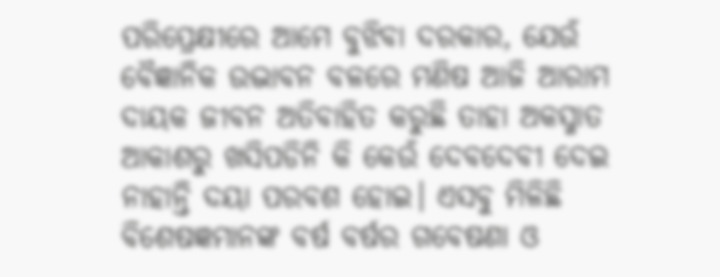ପରିପ୍ରେକ୍ଷୀରେ ଆମେ ବୁଝିବା ଦରକାର, ଯେଉଁ ବୈଜ୍ଞାନିକ ଉଦ୍ଭାବନ ବଳରେ ମଣିଷ ଆଜି ଆରାମ ଦାୟକ ଜୀବନ ଅତିବାହିତ କରୁଛି ତାହା ଅକସ୍ମାତ ଆକାଶରୁ ଖସିପଡିନି କି କେଉଁ ଦେବଦେବୀ ଦେଇ ନାହାନ୍ତି ଦୟା ପରବଶ ହୋଇ। ଏସବୁ ମିଳିଛି ବିଶେଷଜ୍ଞମାନଙ୍କ ବର୍ଷ ବର୍ଷର ଗବେଷଣା ଓ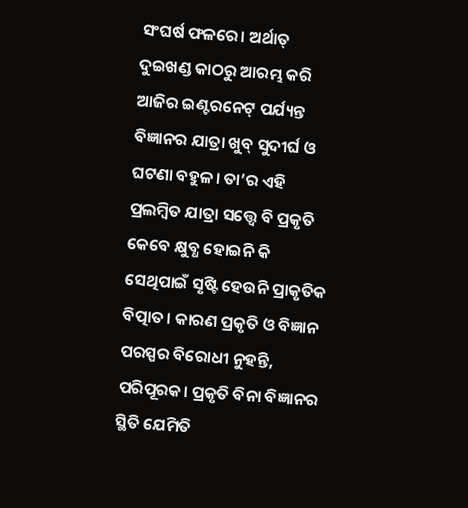ସଂଘର୍ଷ ଫଳରେ। ଅର୍ଥାତ୍‌ ଦୁଇଖଣ୍ଡ କାଠରୁ ଆରମ୍ଭ କରି ଆଜିର ଇଣ୍ଟରନେଟ୍‌ ପର୍ଯ୍ୟନ୍ତ ବିଜ୍ଞାନର ଯାତ୍ରା ଖୁବ୍‌ ସୁଦୀର୍ଘ ଓ ଘଟଣା ବହୁଳ। ତା’ର ଏହି ପ୍ରଲମ୍ବିତ ଯାତ୍ରା ସତ୍ତ୍ବେ ବି ପ୍ରକୃତି କେବେ କ୍ଷୁବ୍ଧ ହୋଇନି କି ସେଥିପାଇଁ ସୃଷ୍ଟି ହେଉନି ପ୍ରାକୃତିକ ବିତ୍ପାତ। କାରଣ ପ୍ରକୃତି ଓ ବିଜ୍ଞାନ ପରସ୍ପର ବିରୋଧୀ ନୁହନ୍ତି, ପରିପୂରକ। ପ୍ରକୃତି ବିନା ବିଜ୍ଞାନର ସ୍ଥିତି ଯେମିତି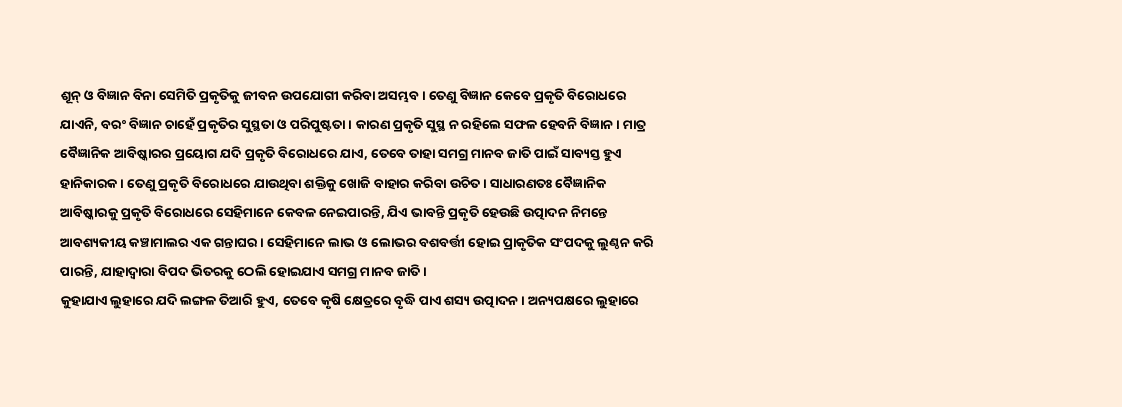ଶୂନ୍‌ ଓ ବିଜ୍ଞାନ ବିନା ସେମିତି ପ୍ରକୃତିକୁ ଜୀବନ ଉପଯୋଗୀ କରିବା ଅସମ୍ଭବ। ତେଣୁ ବିଜ୍ଞାନ କେବେ ପ୍ରକୃତି ବିରୋଧରେ ଯାଏନି, ବରଂ ବିଜ୍ଞାନ ଚାହେଁ ପ୍ରକୃତିର ସୁସ୍ଥତା ଓ ପରିପୁଷ୍ଟତା। କାରଣ ପ୍ରକୃତି ସୁସ୍ଥ ନ ରହିଲେ ସଫଳ ହେବନି ବିଜ୍ଞାନ। ମାତ୍ର ବୈଜ୍ଞାନିକ ଆବିଷ୍କାରର ପ୍ରୟୋଗ ଯଦି ପ୍ରକୃତି ବିରୋଧରେ ଯାଏ, ତେବେ ତାହା ସମଗ୍ର ମାନବ ଜାତି ପାଇଁ ସାବ୍ୟସ୍ତ ହୁଏ ହାନିକାରକ। ତେଣୁ ପ୍ରକୃତି ବିରୋଧରେ ଯାଉଥିବା ଶକ୍ତିକୁ ଖୋଜି ବାହାର କରିବା ଉଚିତ। ସାଧାରଣତଃ ବୈଜ୍ଞାନିକ ଆବିଷ୍କାରକୁ ପ୍ରକୃତି ବିରୋଧରେ ସେହିମାନେ କେବଳ ନେଇପାରନ୍ତି, ଯିଏ ଭାବନ୍ତି ପ୍ରକୃତି ହେଉଛି ଉତ୍ପାଦନ ନିମନ୍ତେ ଆବଶ୍ୟକୀୟ କଞ୍ଚାମାଲର ଏକ ଗନ୍ତାଘର। ସେହିମାନେ ଲାଭ ଓ ଲୋଭର ବଶବର୍ତ୍ତୀ ହୋଇ ପ୍ରାକୃତିକ ସଂପଦକୁ ଲୁଣ୍ଠନ କରି ପାରନ୍ତି, ଯାହାଦ୍ବାରା ବିପଦ ଭିତରକୁ ଠେଲି ହୋଇଯାଏ ସମଗ୍ର ମାନବ ଜାତି।
କୁହାଯାଏ ଲୁହାରେ ଯଦି ଲଙ୍ଗଳ ତିଆରି ହୁଏ, ତେବେ କୃଷି କ୍ଷେତ୍ରରେ ବୃଦ୍ଧି ପାଏ ଶସ୍ୟ ଉତ୍ପାଦନ। ଅନ୍ୟପକ୍ଷରେ ଲୁହାରେ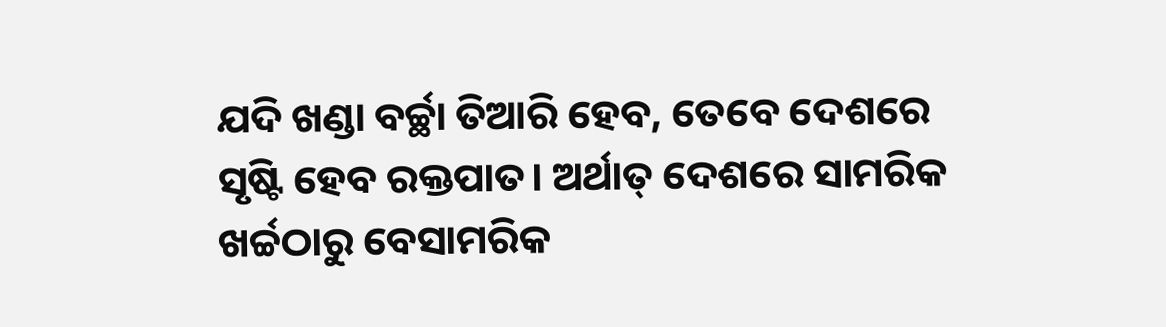ଯଦି ଖଣ୍ଡା ବର୍ଚ୍ଛା ତିଆରି ହେବ, ତେବେ ଦେଶରେ ସୃଷ୍ଟି ହେବ ରକ୍ତପାତ। ଅର୍ଥାତ୍‌ ଦେଶରେ ସାମରିକ ଖର୍ଚ୍ଚଠାରୁ ବେସାମରିକ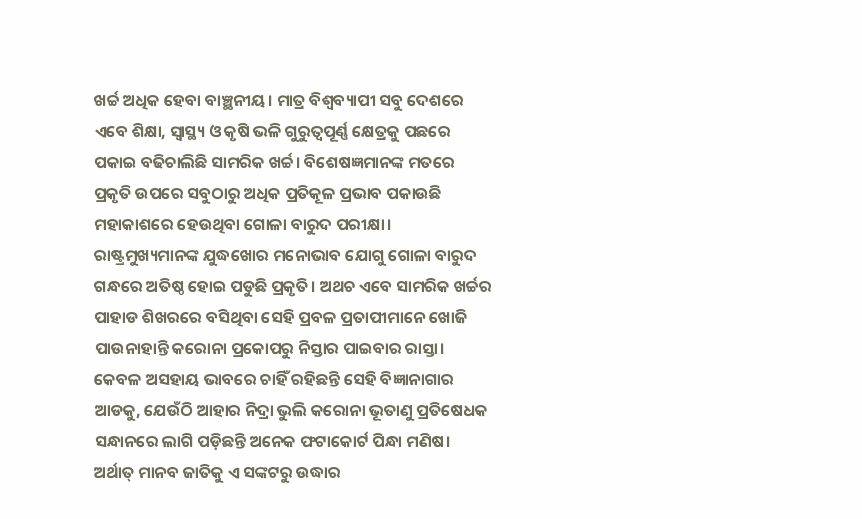ଖର୍ଚ୍ଚ ଅଧିକ ହେବା ବାଞ୍ଛନୀୟ। ମାତ୍ର ବିଶ୍ବବ୍ୟାପୀ ସବୁ ଦେଶରେ ଏବେ ଶିକ୍ଷା, ସ୍ବାସ୍ଥ୍ୟ ଓ କୃଷି ଭଳି ଗୁରୁତ୍ୱପୂର୍ଣ୍ଣ କ୍ଷେତ୍ରକୁ ପଛରେ ପକାଇ ବଢିଚାଲିଛି ସାମରିକ ଖର୍ଚ୍ଚ। ବିଶେଷଜ୍ଞମାନଙ୍କ ମତରେ ପ୍ରକୃତି ଉପରେ ସବୁଠାରୁ ଅଧିକ ପ୍ରତିକୂଳ ପ୍ରଭାବ ପକାଉଛି ମହାକାଶରେ ହେଉଥିବା ଗୋଳା ବାରୁଦ ପରୀକ୍ଷା। ରାଷ୍ଟ୍ରମୁଖ୍ୟମାନଙ୍କ ଯୁଦ୍ଧଖୋର ମନୋଭାବ ଯୋଗୁ ଗୋଳା ବାରୁଦ ଗନ୍ଧରେ ଅତିଷ୍ଠ ହୋଇ ପଡୁଛି ପ୍ରକୃତି। ଅଥଚ ଏବେ ସାମରିକ ଖର୍ଚ୍ଚର ପାହାଡ ଶିଖରରେ ବସିଥିବା ସେହି ପ୍ରବଳ ପ୍ରତାପୀମାନେ ଖୋଜି ପାଉନାହାନ୍ତି କରୋନା ପ୍ରକୋପରୁ ନିସ୍ତାର ପାଇବାର ରାସ୍ତା। କେବଳ ଅସହାୟ ଭାବରେ ଚାହିଁ ରହିଛନ୍ତି ସେହି ବିଜ୍ଞାନାଗାର ଆଡକୁ, ଯେଉଁଠି ଆହାର ନିଦ୍ରା ଭୁଲି କରୋନା ଭୂତାଣୁ ପ୍ରତିଷେଧକ ସନ୍ଧାନରେ ଲାଗି ପଡ଼ିଛନ୍ତି ଅନେକ ଫଟାକୋର୍ଟ ପିନ୍ଧା ମଣିଷ। ଅର୍ଥାତ୍‌ ମାନବ ଜାତିକୁ ଏ ସଙ୍କଟରୁ ଉଦ୍ଧାର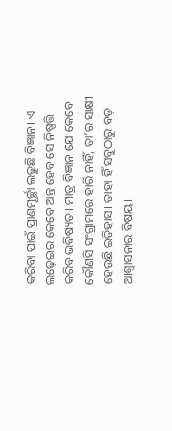କରିବା ପାଇଁ ପ୍ରାଣମୂର୍ଚ୍ଛା ଲଢୁଛି ବିଜ୍ଞାନ। ଏ ଲଢ଼େଇର କେବେ ଅନ୍ତ ହେବ ସେ ନିଷ୍ପତ୍ତି କରିବ ଭବିଷ୍ୟତ। ମାତ୍ର ବିଜ୍ଞାନ ଯେ କେବେ କୌଣସି ସଂଗ୍ରାମରେ ହାରି ନାହିଁ, ତା’ର ସାକ୍ଷୀ ହେଉଛି ଇତିହାସ। ତାହା ହିଁ ସବୁଠାରୁ ବଡ଼ ଆଶ୍ବାସନାର ବିଷୟ।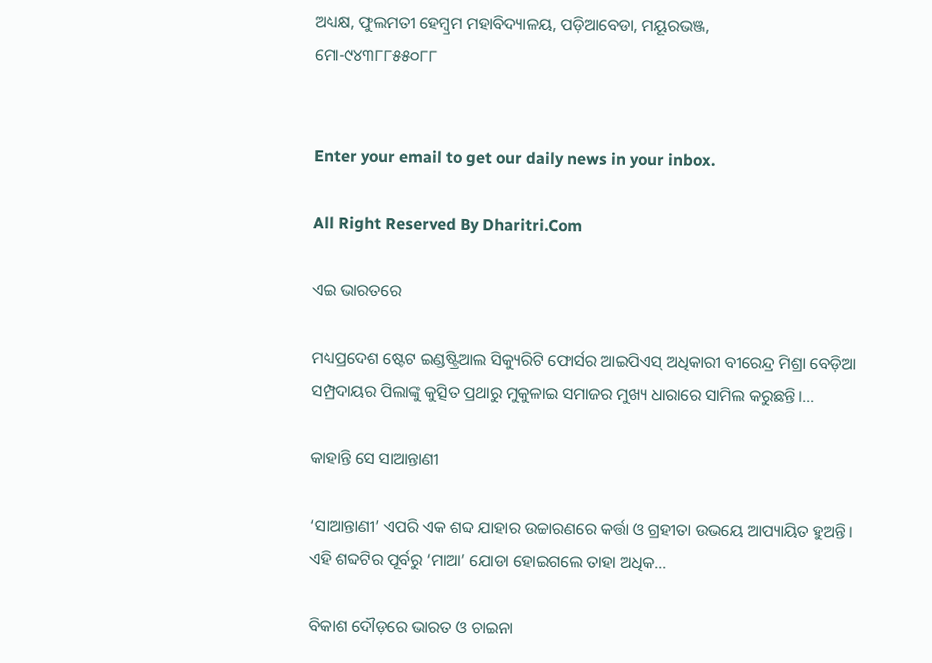ଅଧ୍ୟକ୍ଷ, ଫୁଲମତୀ ହେମ୍ବ୍ରମ ମହାବିଦ୍ୟାଳୟ, ପଡ଼ିଆବେଡା, ମୟୂରଭଞ୍ଜ,
ମୋ-୯୪୩୮୮୫୫୦୮୮


Enter your email to get our daily news in your inbox.

All Right Reserved By Dharitri.Com

ଏଇ ଭାରତରେ

ମଧ୍ୟପ୍ରଦେଶ ଷ୍ଟେଟ ଇଣ୍ଡଷ୍ଟ୍ରିଆଲ ସିକ୍ୟୁରିଟି ଫୋର୍ସର ଆଇପିଏସ୍‌ ଅଧିକାରୀ ବୀରେନ୍ଦ୍ର ମିଶ୍ରା ବେଡ଼ିଆ ସମ୍ପ୍ରଦାୟର ପିଲାଙ୍କୁ କୁତ୍ସିତ ପ୍ରଥାରୁ ମୁକୁଳାଇ ସମାଜର ମୁଖ୍ୟ ଧାରାରେ ସାମିଲ କରୁଛନ୍ତି।…

କାହାନ୍ତି ସେ ସାଆନ୍ତାଣୀ

‘ସାଆନ୍ତାଣୀ’ ଏପରି ଏକ ଶବ୍ଦ ଯାହାର ଉଚ୍ଚାରଣରେ କର୍ତ୍ତା ଓ ଗ୍ରହୀତା ଉଭୟେ ଆପ୍ୟାୟିତ ହୁଅନ୍ତି। ଏହି ଶବ୍ଦଟିର ପୂର୍ବରୁ ‘ମାଆ’ ଯୋଡା ହୋଇଗଲେ ତାହା ଅଧିକ…

ବିକାଶ ଦୌଡ଼ରେ ଭାରତ ଓ ଚାଇନା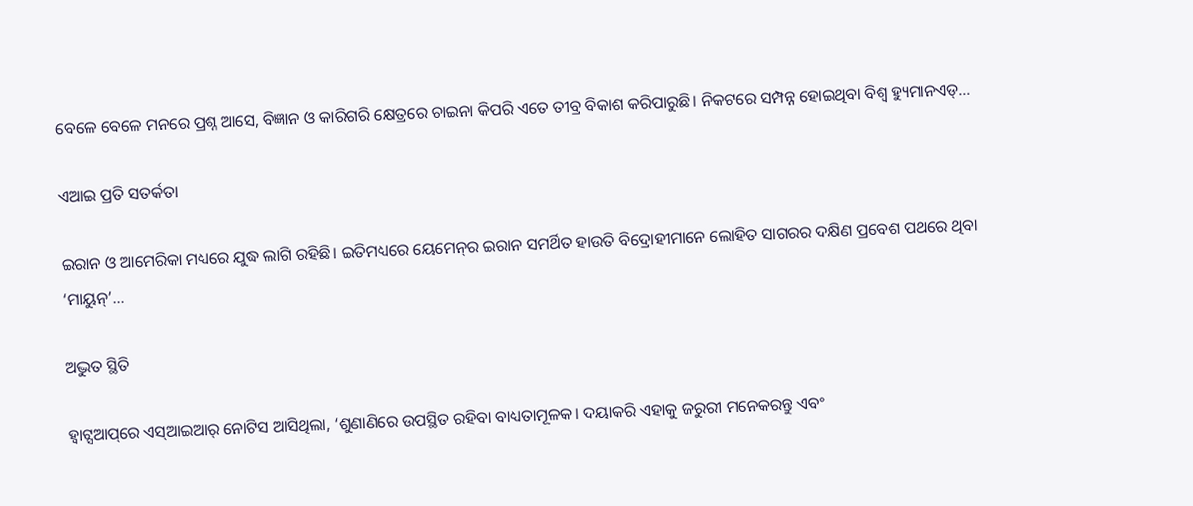ବେଳେ ବେଳେ ମନରେ ପ୍ରଶ୍ନ ଆସେ, ବିଜ୍ଞାନ ଓ କାରିଗରି କ୍ଷେତ୍ରରେ ଚାଇନା କିପରି ଏତେ ତୀବ୍ର ବିକାଶ କରିପାରୁଛି। ନିକଟରେ ସମ୍ପନ୍ନ ହୋଇଥିବା ବିଶ୍ୱ ହ୍ୟୁମାନଏଡ୍‌…

ଏଆଇ ପ୍ରତି ସତର୍କତା

ଇରାନ ଓ ଆମେରିକା ମଧ୍ୟରେ ଯୁଦ୍ଧ ଲାଗି ରହିଛି। ଇତିମଧ୍ୟରେ ୟେମେନ୍‌ର ଇରାନ ସମର୍ଥିତ ହାଉତି ବିଦ୍ରୋହୀମାନେ ଲୋହିତ ସାଗରର ଦକ୍ଷିଣ ପ୍ରବେଶ ପଥରେ ଥିବା ‘ମାୟୁନ୍‌’…

ଅଦ୍ଭୁତ ସ୍ଥିତି

ହ୍ୱାଟ୍ସଆପ୍‌ରେ ଏସ୍‌ଆଇଆର୍‌ ନୋଟିସ ଆସିଥିଲା, ‘ଶୁଣାଣିରେ ଉପସ୍ଥିତ ରହିବା ବାଧ୍ୟତାମୂଳକ। ଦୟାକରି ଏହାକୁ ଜରୁରୀ ମନେକରନ୍ତୁ ଏବଂ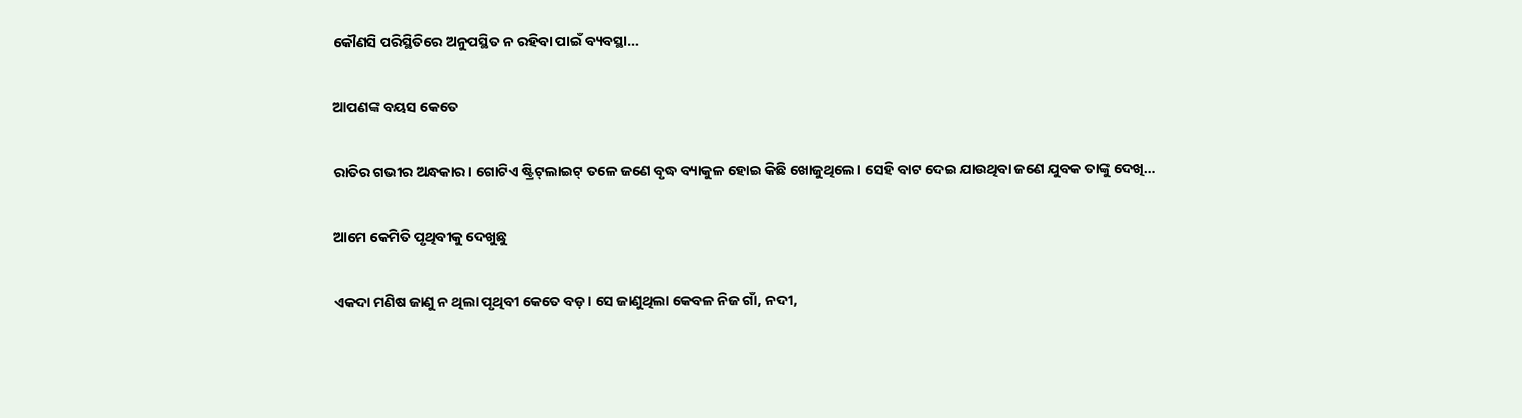କୌଣସି ପରିସ୍ଥିତିରେ ଅନୁପସ୍ଥିତ ନ ରହିବା ପାଇଁ ବ୍ୟବସ୍ଥା…

ଆପଣଙ୍କ ବୟସ କେତେ

ରାତିର ଗଭୀର ଅନ୍ଧକାର। ଗୋଟିଏ ଷ୍ଟ୍ରିଟ୍‌ଲାଇଟ୍‌ ତଳେ ଜଣେ ବୃଦ୍ଧ ବ୍ୟାକୁଳ ହୋଇ କିଛି ଖୋଜୁଥିଲେ। ସେହି ବାଟ ଦେଇ ଯାଉଥିବା ଜଣେ ଯୁବକ ତାଙ୍କୁ ଦେଖି…

ଆମେ କେମିତି ପୃଥିବୀକୁ ଦେଖୁଛୁ

ଏକଦା ମଣିଷ ଜାଣୁ ନ ଥିଲା ପୃଥିବୀ କେତେ ବଡ଼। ସେ ଜାଣୁଥିଲା କେବଳ ନିଜ ଗାଁ, ନଦୀ,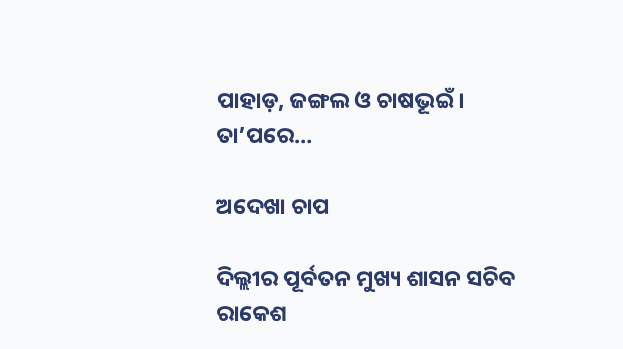ପାହାଡ଼, ଜଙ୍ଗଲ ଓ ଚାଷଭୂଇଁ । ତା’ପରେ…

ଅଦେଖା ଚାପ

ଦିଲ୍ଲୀର ପୂର୍ବତନ ମୁଖ୍ୟ ଶାସନ ସଚିବ ରାକେଶ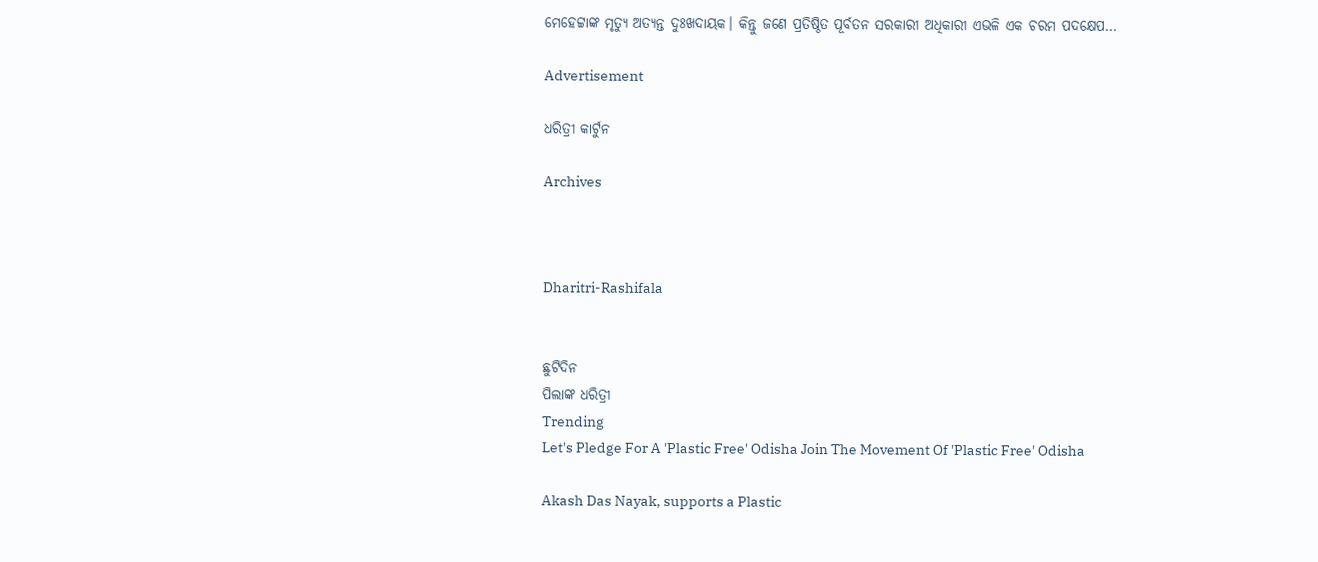ମେହେଟ୍ଟାଙ୍କ ମୃତ୍ୟୁ ଅତ୍ୟନ୍ତ ଦୁଃଖଦାୟକ। କିନ୍ତୁ ଜଣେ ପ୍ରତିଷ୍ଠିତ ପୂର୍ବତନ ସରକାରୀ ଅଧିକାରୀ ଏଭଳି ଏକ ଚରମ ପଦକ୍ଷେପ…

Advertisement

ଧରିତ୍ରୀ କାର୍ଟୁନ

Archives



Dharitri-Rashifala


ଛୁଟିଦିନ
ପିଲାଙ୍କ ଧରିତ୍ରୀ
Trending
Let's Pledge For A 'Plastic Free' Odisha Join The Movement Of 'Plastic Free' Odisha

Akash Das Nayak, supports a Plastic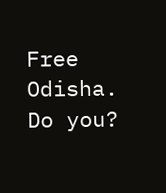Free Odisha. Do you?